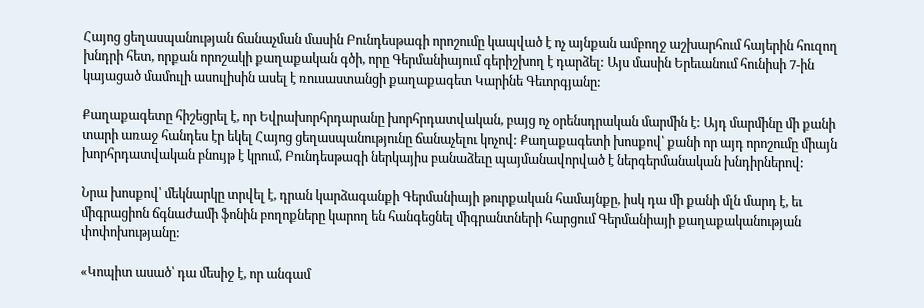Հայոց ցեղասպանության ճանաչման մասին Բունդեսթագի որոշումը կապված է ոչ այնքան ամբողջ աշխարհում հայերին հուզող խնդրի հետ, որքան որոշակի քաղաքական գծի, որը Գերմանիայում գերիշխող է դարձել: Այս մասին Երեւանում հունիսի 7-ին կայացած մամուլի ասուլիսին ասել է ռուսաստանցի քաղաքագետ Կարինե Գեւորգյանը:

Քաղաքագետը հիշեցրել է, որ Եվրախորհրդարանը խորհրդատվական, բայց ոչ օրենսդրական մարմին է: Այդ մարմինը մի քանի տարի առաջ հանդես էր եկել Հայոց ցեղասպանությունը ճանաչելու կոչով: Քաղաքագետի խոսքով՝ քանի որ այդ որոշումը միայն խորհրդատվական բնույթ է կրում, Բունդեսթագի ներկայիս բանաձեւը պայմանավորված է ներգերմանական խնդիրներով:

Նրա խոսքով՝ մեկնարկը տրվել է, դրան կարձագանքի Գերմանիայի թուրքական համայնքը, իսկ դա մի քանի մլն մարդ է, եւ միգրացիոն ճգնաժամի ֆոնին բողոքները կարող են հանգեցնել միգրանտների հարցում Գերմանիայի քաղաքականության փոփոխությանը:

«Կոպիտ ասած՝ դա մեսիջ է, որ անգամ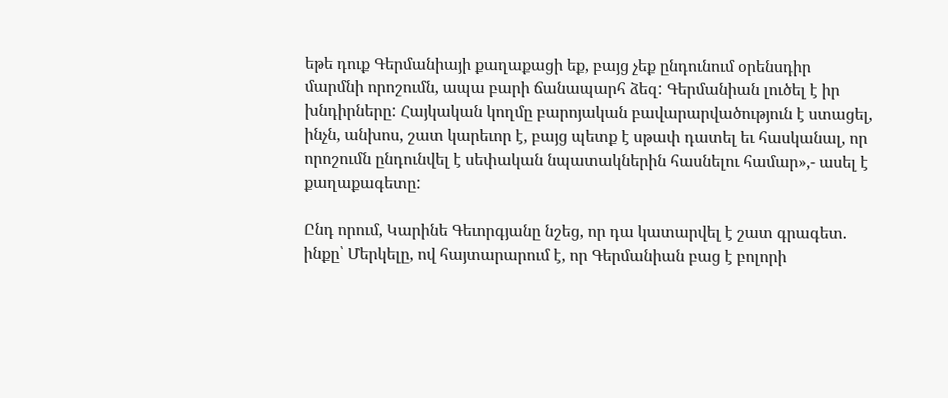եթե դուք Գերմանիայի քաղաքացի եք, բայց չեք ընդունում օրենսդիր մարմնի որոշումն, ապա բարի ճանապարհ ձեզ: Գերմանիան լուծել է իր խնդիրները: Հայկական կողմը բարոյական բավարարվածություն է ստացել, ինչն, անխոս, շատ կարեւոր է, բայց պետք է սթափ դատել եւ հասկանալ, որ որոշումն ընդունվել է սեփական նպատակներին հասնելու համար»,- ասել է քաղաքագետը:

Ընդ որում, Կարինե Գեւորգյանը նշեց, որ դա կատարվել է շատ գրագետ. ինքը՝ Մերկելը, ով հայտարարում է, որ Գերմանիան բաց է բոլորի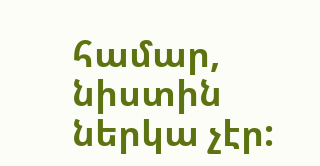համար, նիստին ներկա չէր: